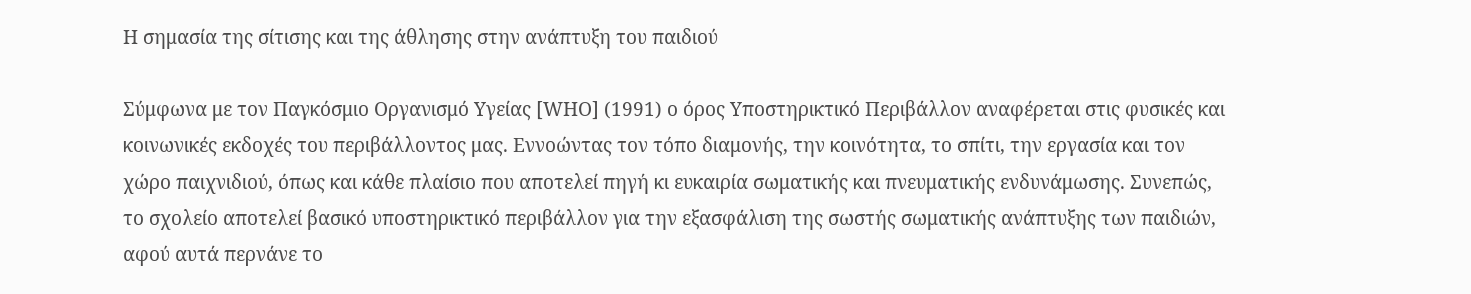Η σημασία της σίτισης και της άθλησης στην ανάπτυξη του παιδιού

Σύμφωνα με τον Παγκόσμιο Οργανισμό Υγείας [WHO] (1991) ο όρος Υποστηρικτικό Περιβάλλον αναφέρεται στις φυσικές και κοινωνικές εκδοχές του περιβάλλοντος μας. Εννοώντας τον τόπο διαμονής, την κοινότητα, το σπίτι, την εργασία και τον χώρο παιχνιδιού, όπως και κάθε πλαίσιο που αποτελεί πηγή κι ευκαιρία σωματικής και πνευματικής ενδυνάμωσης. Συνεπώς, το σχολείο αποτελεί βασικό υποστηρικτικό περιβάλλον για την εξασφάλιση της σωστής σωματικής ανάπτυξης των παιδιών, αφού αυτά περνάνε το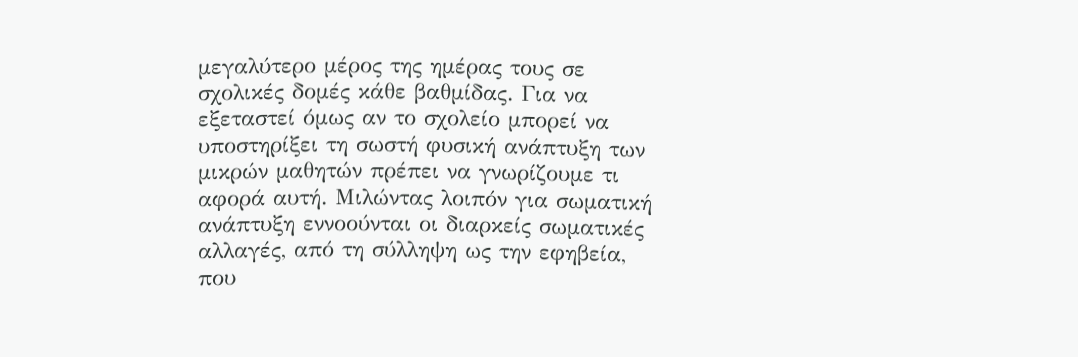μεγαλύτερο μέρος της ημέρας τους σε σχολικές δομές κάθε βαθμίδας. Για να εξεταστεί όμως αν το σχολείο μπορεί να υποστηρίξει τη σωστή φυσική ανάπτυξη των μικρών μαθητών πρέπει να γνωρίζουμε τι αφορά αυτή. Μιλώντας λοιπόν για σωματική ανάπτυξη εννοούνται οι διαρκείς σωματικές αλλαγές, από τη σύλληψη ως την εφηβεία, που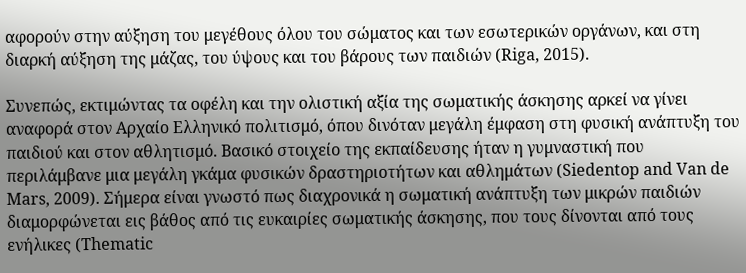αφορούν στην αύξηση του μεγέθους όλου του σώματος και των εσωτερικών οργάνων, και στη διαρκή αύξηση της μάζας, του ύψους και του βάρους των παιδιών (Riga, 2015).

Συνεπώς, εκτιμώντας τα οφέλη και την ολιστική αξία της σωματικής άσκησης αρκεί να γίνει αναφορά στον Αρχαίο Ελληνικό πολιτισμό, όπου δινόταν μεγάλη έμφαση στη φυσική ανάπτυξη του παιδιού και στον αθλητισμό. Βασικό στοιχείο της εκπαίδευσης ήταν η γυμναστική που περιλάμβανε μια μεγάλη γκάμα φυσικών δραστηριοτήτων και αθλημάτων (Siedentop and Van de Mars, 2009). Σήμερα είναι γνωστό πως διαχρονικά η σωματική ανάπτυξη των μικρών παιδιών διαμορφώνεται εις βάθος από τις ευκαιρίες σωματικής άσκησης, που τους δίνονται από τους ενήλικες (Thematic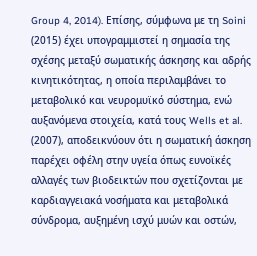Group 4, 2014). Επίσης, σύμφωνα με τη Soini (2015) έχει υπογραμμιστεί η σημασία της σχέσης μεταξύ σωματικής άσκησης και αδρής κινητικότητας, η οποία περιλαμβάνει το μεταβολικό και νευρομυϊκό σύστημα, ενώ αυξανόμενα στοιχεία, κατά τους Wells et al. (2007), αποδεικνύουν ότι η σωματική άσκηση παρέχει οφέλη στην υγεία όπως ευνοϊκές αλλαγές των βιοδεικτών που σχετίζονται με καρδιαγγειακά νοσήματα και μεταβολικά σύνδρομα, αυξημένη ισχύ μυών και οστών,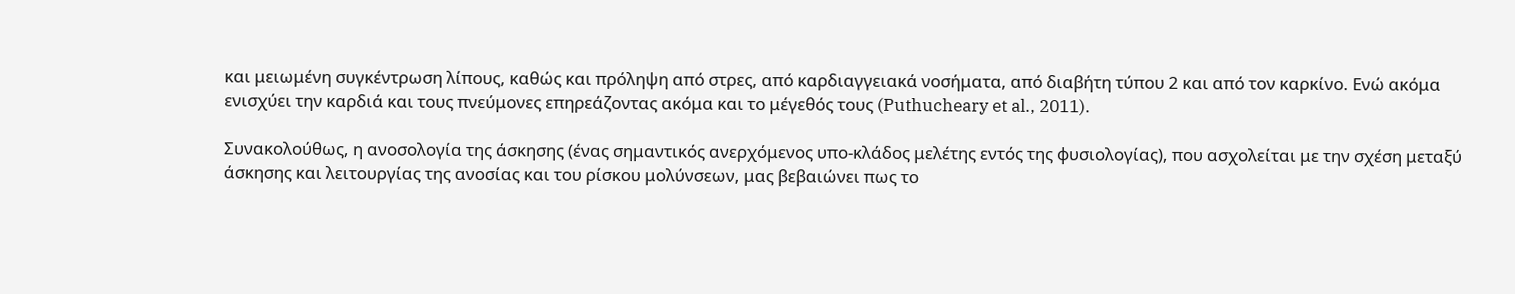και μειωμένη συγκέντρωση λίπους, καθώς και πρόληψη από στρες, από καρδιαγγειακά νοσήματα, από διαβήτη τύπου 2 και από τον καρκίνο. Ενώ ακόμα ενισχύει την καρδιά και τους πνεύμονες επηρεάζοντας ακόμα και το μέγεθός τους (Puthucheary et al., 2011).

Συνακολούθως, η ανοσολογία της άσκησης (ένας σημαντικός ανερχόμενος υπο-κλάδος μελέτης εντός της φυσιολογίας), που ασχολείται με την σχέση μεταξύ άσκησης και λειτουργίας της ανοσίας και του ρίσκου μολύνσεων, μας βεβαιώνει πως το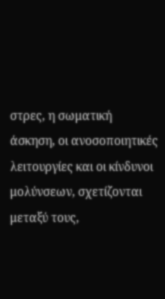στρες, η σωματική άσκηση, οι ανοσοποιητικές λειτουργίες και οι κίνδυνοι μολύνσεων, σχετίζονται μεταξύ τους,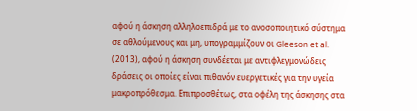αφού η άσκηση αλληλοεπιδρά με το ανοσοποιητικό σύστημα σε αθλούμενους και μη, υπογραμμίζουν οι Gleeson et al. (2013), αφού η άσκηση συνδέεται με αντιφλεγμονώδεις δράσεις οι οποίες είναι πιθανόν ευεργετικές για την υγεία μακροπρόθεσμα. Επιπροσθέτως, στα οφέλη της άσκησης στα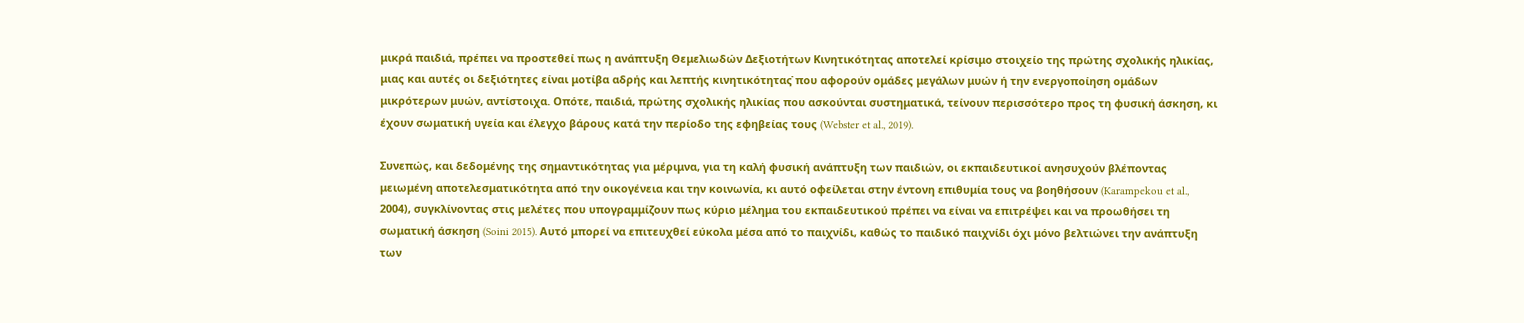μικρά παιδιά, πρέπει να προστεθεί πως η ανάπτυξη Θεμελιωδών Δεξιοτήτων Κινητικότητας αποτελεί κρίσιμο στοιχείο της πρώτης σχολικής ηλικίας, μιας και αυτές οι δεξιότητες είναι μοτίβα αδρής και λεπτής κινητικότητας̇ που αφορούν ομάδες μεγάλων μυών ή την ενεργοποίηση ομάδων μικρότερων μυών, αντίστοιχα. Οπότε, παιδιά, πρώτης σχολικής ηλικίας που ασκούνται συστηματικά, τείνουν περισσότερο προς τη φυσική άσκηση, κι έχουν σωματική υγεία και έλεγχο βάρους κατά την περίοδο της εφηβείας τους (Webster et al., 2019).

Συνεπώς, και δεδομένης της σημαντικότητας για μέριμνα, για τη καλή φυσική ανάπτυξη των παιδιών, οι εκπαιδευτικοί ανησυχούν βλέποντας μειωμένη αποτελεσματικότητα από την οικογένεια και την κοινωνία, κι αυτό οφείλεται στην έντονη επιθυμία τους να βοηθήσουν (Karampekou et al., 2004), συγκλίνοντας στις μελέτες που υπογραμμίζουν πως κύριο μέλημα του εκπαιδευτικού πρέπει να είναι να επιτρέψει και να προωθήσει τη σωματική άσκηση (Soini 2015). Αυτό μπορεί να επιτευχθεί εύκολα μέσα από το παιχνίδι, καθώς το παιδικό παιχνίδι όχι μόνο βελτιώνει την ανάπτυξη των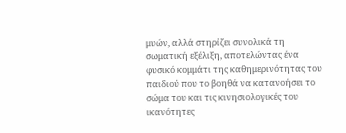μυών, αλλά στηρίζει συνολικά τη σωματική εξέλιξη, αποτελώντας ένα φυσικό κομμάτι της καθημερινότητας του παιδιού που το βοηθά να κατανοήσει το σώμα του και τις κινησιολογικές του ικανότητες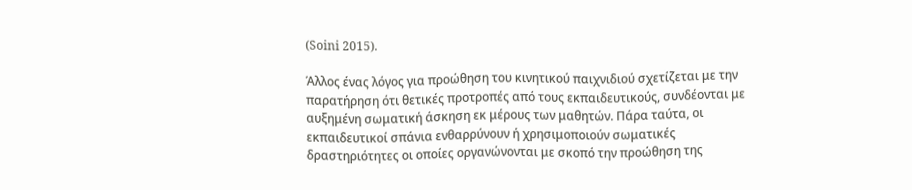(Soini 2015).

Άλλος ένας λόγος για προώθηση του κινητικού παιχνιδιού σχετίζεται με την παρατήρηση ότι θετικές προτροπές από τους εκπαιδευτικούς, συνδέονται με αυξημένη σωματική άσκηση εκ μέρους των μαθητών. Πάρα ταύτα, οι εκπαιδευτικοί σπάνια ενθαρρύνουν ή χρησιμοποιούν σωματικές δραστηριότητες οι οποίες οργανώνονται με σκοπό την προώθηση της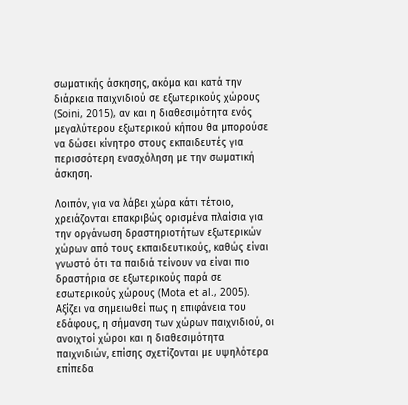σωματικής άσκησης, ακόμα και κατά την διάρκεια παιχνιδιού σε εξωτερικούς χώρους (Soini, 2015), αν και η διαθεσιμότητα ενός μεγαλύτερου εξωτερικού κήπου θα μπορούσε να δώσει κίνητρο στους εκπαιδευτές για περισσότερη ενασχόληση με την σωματική άσκηση.

Λοιπόν, για να λάβει χώρα κάτι τέτοιο, χρειάζονται επακριβώς ορισμένα πλαίσια για την οργάνωση δραστηριοτήτων εξωτερικών χώρων από τους εκπαιδευτικούς, καθώς είναι γνωστό ότι τα παιδιά τείνουν να είναι πιο δραστήρια σε εξωτερικούς παρά σε εσωτερικούς χώρους (Mota et al., 2005). Αξίζει να σημειωθεί πως η επιφάνεια του εδάφους, η σήμανση των χώρων παιχνιδιού, οι ανοιχτοί χώροι και η διαθεσιμότητα παιχνιδιών, επίσης σχετίζονται με υψηλότερα επίπεδα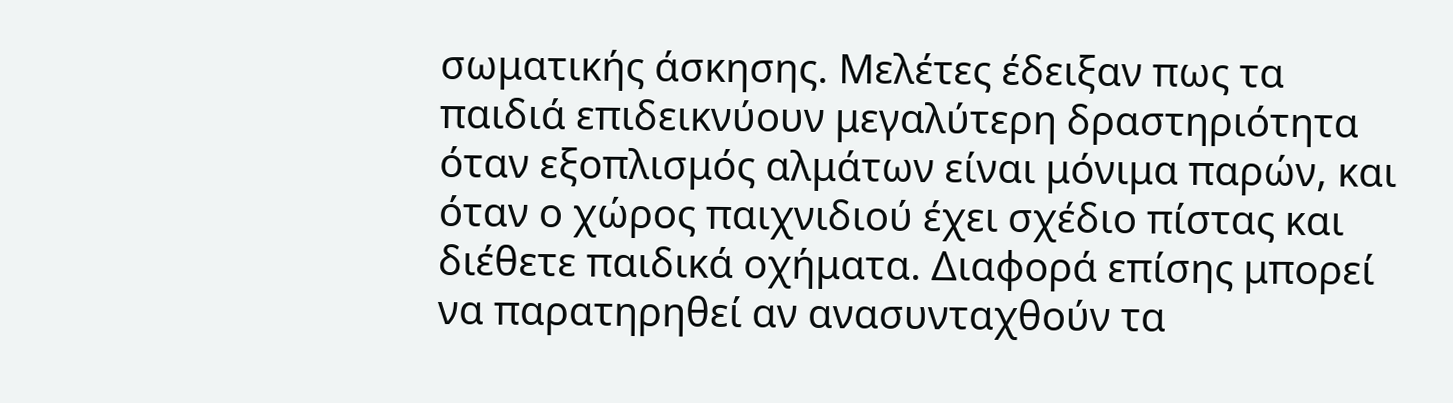σωματικής άσκησης. Μελέτες έδειξαν πως τα παιδιά επιδεικνύουν μεγαλύτερη δραστηριότητα όταν εξοπλισμός αλμάτων είναι μόνιμα παρών, και όταν ο χώρος παιχνιδιού έχει σχέδιο πίστας και διέθετε παιδικά οχήματα. Διαφορά επίσης μπορεί να παρατηρηθεί αν ανασυνταχθούν τα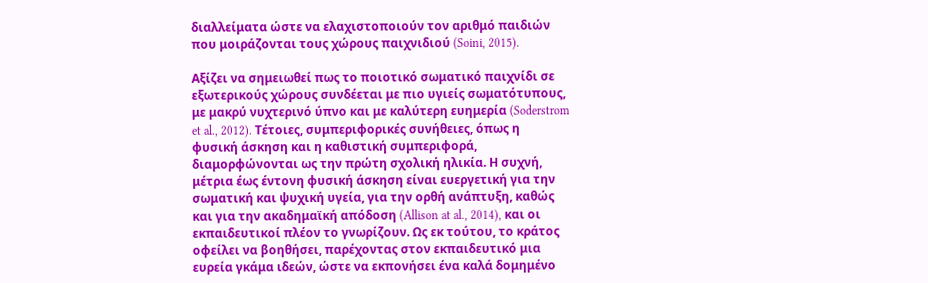διαλλείματα ώστε να ελαχιστοποιούν τον αριθμό παιδιών που μοιράζονται τους χώρους παιχνιδιού (Soini, 2015).

Αξίζει να σημειωθεί πως το ποιοτικό σωματικό παιχνίδι σε εξωτερικούς χώρους συνδέεται με πιο υγιείς σωματότυπους, με μακρύ νυχτερινό ύπνο και με καλύτερη ευημερία (Soderstrom et al., 2012). Τέτοιες, συμπεριφορικές συνήθειες, όπως η φυσική άσκηση και η καθιστική συμπεριφορά, διαμορφώνονται ως την πρώτη σχολική ηλικία. Η συχνή, μέτρια έως έντονη φυσική άσκηση είναι ευεργετική για την σωματική και ψυχική υγεία, για την ορθή ανάπτυξη, καθώς και για την ακαδημαϊκή απόδοση (Allison at al., 2014), και οι εκπαιδευτικοί πλέον το γνωρίζουν. Ως εκ τούτου, το κράτος οφείλει να βοηθήσει, παρέχοντας στον εκπαιδευτικό μια ευρεία γκάμα ιδεών, ώστε να εκπονήσει ένα καλά δομημένο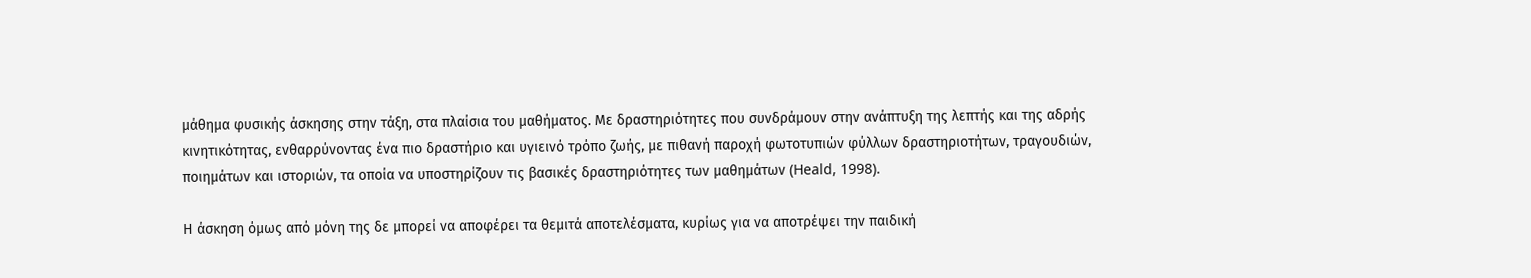μάθημα φυσικής άσκησης στην τάξη, στα πλαίσια του μαθήματος. Με δραστηριότητες που συνδράμουν στην ανάπτυξη της λεπτής και της αδρής κινητικότητας, ενθαρρύνοντας ένα πιο δραστήριο και υγιεινό τρόπο ζωής, με πιθανή παροχή φωτοτυπιών φύλλων δραστηριοτήτων, τραγουδιών, ποιημάτων και ιστοριών, τα οποία να υποστηρίζουν τις βασικές δραστηριότητες των μαθημάτων (Heald, 1998).

Η άσκηση όμως από μόνη της δε μπορεί να αποφέρει τα θεμιτά αποτελέσματα, κυρίως για να αποτρέψει την παιδική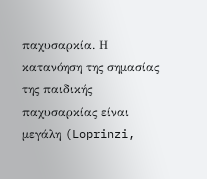παχυσαρκία. Η κατανόηση της σημασίας της παιδικής παχυσαρκίας είναι μεγάλη (Loprinzi,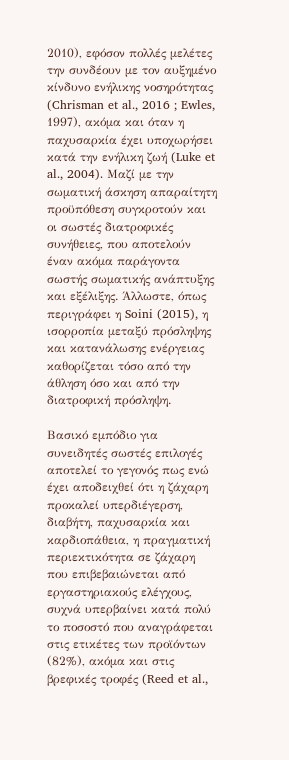2010), εφόσον πολλές μελέτες την συνδέουν με τον αυξημένο κίνδυνο ενήλικης νοσηρότητας (Chrisman et al., 2016 ; Ewles, 1997), ακόμα και όταν η παχυσαρκία έχει υποχωρήσει κατά την ενήλικη ζωή (Luke et al., 2004). Μαζί με την σωματική άσκηση απαραίτητη προϋπόθεση συγκροτούν και οι σωστές διατροφικές συνήθειες, που αποτελούν έναν ακόμα παράγοντα σωστής σωματικής ανάπτυξης και εξέλιξης. Άλλωστε, όπως περιγράφει η Soini (2015), η ισορροπία μεταξύ πρόσληψης και κατανάλωσης ενέργειας καθορίζεται τόσο από την άθληση όσο και από την διατροφική πρόσληψη.

Βασικό εμπόδιο για συνειδητές σωστές επιλογές αποτελεί το γεγονός πως ενώ έχει αποδειχθεί ότι η ζάχαρη προκαλεί υπερδιέγερση, διαβήτη, παχυσαρκία και καρδιοπάθεια, η πραγματική περιεκτικότητα σε ζάχαρη που επιβεβαιώνεται από εργαστηριακούς ελέγχους, συχνά υπερβαίνει κατά πολύ το ποσοστό που αναγράφεται στις ετικέτες των προϊόντων (82%), ακόμα και στις βρεφικές τροφές (Reed et al.,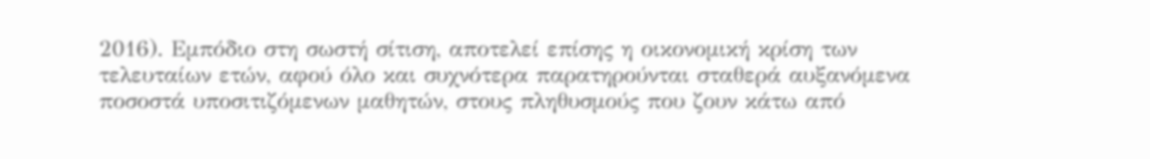2016). Εμπόδιο στη σωστή σίτιση, αποτελεί επίσης η οικονομική κρίση των τελευταίων ετών, αφού όλο και συχνότερα παρατηρούνται σταθερά αυξανόμενα ποσοστά υποσιτιζόμενων μαθητών, στους πληθυσμούς που ζουν κάτω από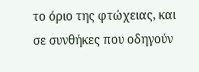το όριο της φτώχειας, και σε συνθήκες που οδηγούν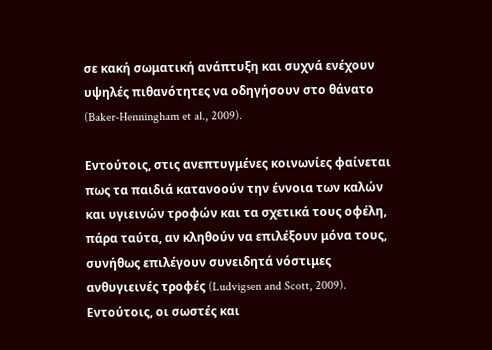σε κακή σωματική ανάπτυξη και συχνά ενέχουν υψηλές πιθανότητες να οδηγήσουν στο θάνατο (Baker-Henningham et al., 2009).

Εντούτοις, στις ανεπτυγμένες κοινωνίες φαίνεται πως τα παιδιά κατανοούν την έννοια των καλών και υγιεινών τροφών και τα σχετικά τους οφέλη, πάρα ταύτα, αν κληθούν να επιλέξουν μόνα τους, συνήθως επιλέγουν συνειδητά νόστιμες ανθυγιεινές τροφές (Ludvigsen and Scott, 2009). Εντούτοις, οι σωστές και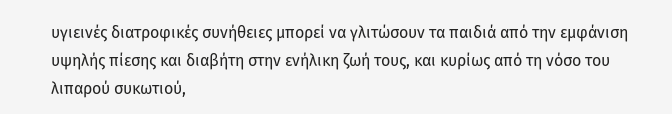υγιεινές διατροφικές συνήθειες μπορεί να γλιτώσουν τα παιδιά από την εμφάνιση υψηλής πίεσης και διαβήτη στην ενήλικη ζωή τους, και κυρίως από τη νόσο του λιπαρού συκωτιού,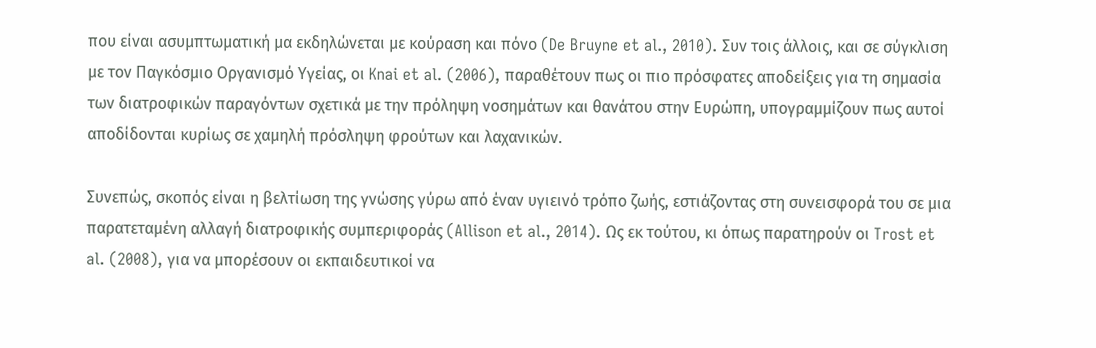που είναι ασυμπτωματική μα εκδηλώνεται με κούραση και πόνο (De Bruyne et al., 2010). Συν τοις άλλοις, και σε σύγκλιση με τον Παγκόσμιο Οργανισμό Υγείας, οι Knai et al. (2006), παραθέτουν πως οι πιο πρόσφατες αποδείξεις για τη σημασία των διατροφικών παραγόντων σχετικά με την πρόληψη νοσημάτων και θανάτου στην Ευρώπη, υπογραμμίζουν πως αυτοί αποδίδονται κυρίως σε χαμηλή πρόσληψη φρούτων και λαχανικών.

Συνεπώς, σκοπός είναι η βελτίωση της γνώσης γύρω από έναν υγιεινό τρόπο ζωής, εστιάζοντας στη συνεισφορά του σε μια παρατεταμένη αλλαγή διατροφικής συμπεριφοράς (Allison et al., 2014). Ως εκ τούτου, κι όπως παρατηρούν οι Trost et al. (2008), για να μπορέσουν οι εκπαιδευτικοί να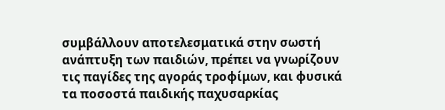συμβάλλουν αποτελεσματικά στην σωστή ανάπτυξη των παιδιών, πρέπει να γνωρίζουν τις παγίδες της αγοράς τροφίμων, και φυσικά τα ποσοστά παιδικής παχυσαρκίας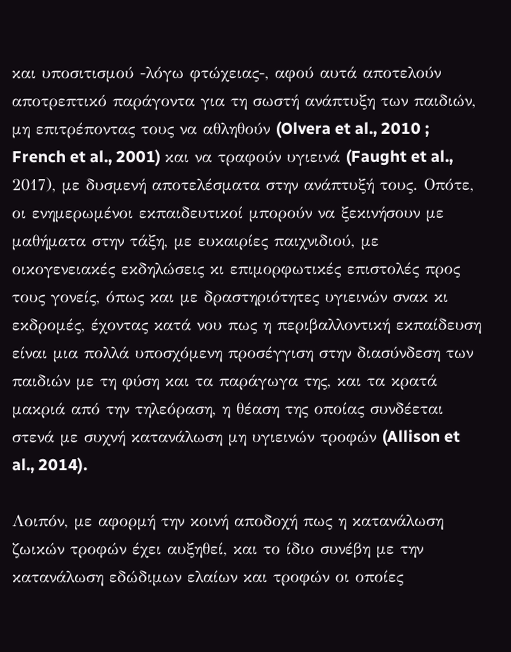και υποσιτισμού -λόγω φτώχειας-, αφού αυτά αποτελούν αποτρεπτικό παράγοντα για τη σωστή ανάπτυξη των παιδιών, μη επιτρέποντας τους να αθληθούν (Olvera et al., 2010 ; French et al., 2001) και να τραφούν υγιεινά (Faught et al., 2017), με δυσμενή αποτελέσματα στην ανάπτυξή τους. Οπότε, οι ενημερωμένοι εκπαιδευτικοί μπορούν να ξεκινήσουν με μαθήματα στην τάξη, με ευκαιρίες παιχνιδιού, με οικογενειακές εκδηλώσεις κι επιμορφωτικές επιστολές προς τους γονείς, όπως και με δραστηριότητες υγιεινών σνακ κι εκδρομές, έχοντας κατά νου πως η περιβαλλοντική εκπαίδευση είναι μια πολλά υποσχόμενη προσέγγιση στην διασύνδεση των παιδιών με τη φύση και τα παράγωγα της, και τα κρατά μακριά από την τηλεόραση, η θέαση της οποίας συνδέεται στενά με συχνή κατανάλωση μη υγιεινών τροφών (Allison et al., 2014).

Λοιπόν, με αφορμή την κοινή αποδοχή πως η κατανάλωση ζωικών τροφών έχει αυξηθεί, και το ίδιο συνέβη με την κατανάλωση εδώδιμων ελαίων και τροφών οι οποίες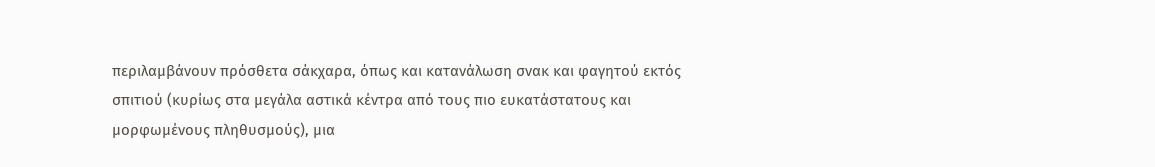περιλαμβάνουν πρόσθετα σάκχαρα, όπως και κατανάλωση σνακ και φαγητού εκτός σπιτιού (κυρίως στα μεγάλα αστικά κέντρα από τους πιο ευκατάστατους και μορφωμένους πληθυσμούς), μια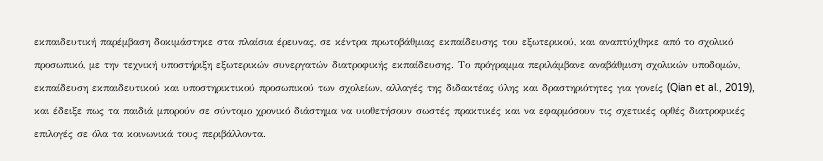εκπαιδευτική παρέμβαση δοκιμάστηκε στα πλαίσια έρευνας, σε κέντρα πρωτοβάθμιας εκπαίδευσης του εξωτερικού, και αναπτύχθηκε από το σχολικό προσωπικό, με την τεχνική υποστήριξη εξωτερικών συνεργατών διατροφικής εκπαίδευσης. Το πρόγραμμα περιλάμβανε αναβάθμιση σχολικών υποδομών, εκπαίδευση εκπαιδευτικού και υποστηρικτικού προσωπικού των σχολείων, αλλαγές της διδακτέας ύλης και δραστηριότητες για γονείς (Qian et al., 2019), και έδειξε πως τα παιδιά μπορούν σε σύντομο χρονικό διάστημα να υιοθετήσουν σωστές πρακτικές και να εφαρμόσουν τις σχετικές ορθές διατροφικές επιλογές σε όλα τα κοινωνικά τους περιβάλλοντα.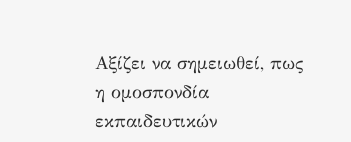Αξίζει να σημειωθεί, πως η ομοσπονδία εκπαιδευτικών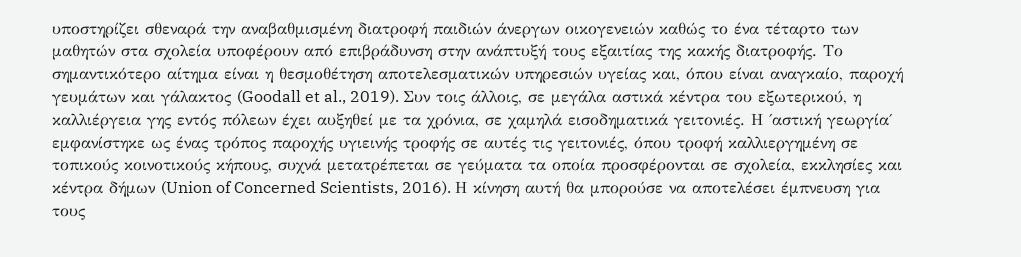υποστηρίζει σθεναρά την αναβαθμισμένη διατροφή παιδιών άνεργων οικογενειών καθώς το ένα τέταρτο των μαθητών στα σχολεία υποφέρουν από επιβράδυνση στην ανάπτυξή τους εξαιτίας της κακής διατροφής. Το σημαντικότερο αίτημα είναι η θεσμοθέτηση αποτελεσματικών υπηρεσιών υγείας και, όπου είναι αναγκαίο, παροχή γευμάτων και γάλακτος (Goodall et al., 2019). Συν τοις άλλοις, σε μεγάλα αστικά κέντρα του εξωτερικού, η καλλιέργεια γης εντός πόλεων έχει αυξηθεί με τα χρόνια, σε χαμηλά εισοδηματικά γειτονιές. Η ΄αστική γεωργία΄ εμφανίστηκε ως ένας τρόπος παροχής υγιεινής τροφής σε αυτές τις γειτονιές, όπου τροφή καλλιεργημένη σε τοπικούς κοινοτικούς κήπους, συχνά μετατρέπεται σε γεύματα τα οποία προσφέρονται σε σχολεία, εκκλησίες και κέντρα δήμων (Union of Concerned Scientists, 2016). Η κίνηση αυτή θα μπορούσε να αποτελέσει έμπνευση για τους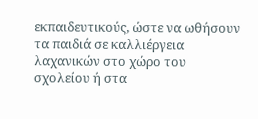εκπαιδευτικούς, ώστε να ωθήσουν τα παιδιά σε καλλιέργεια λαχανικών στο χώρο του σχολείου ή στα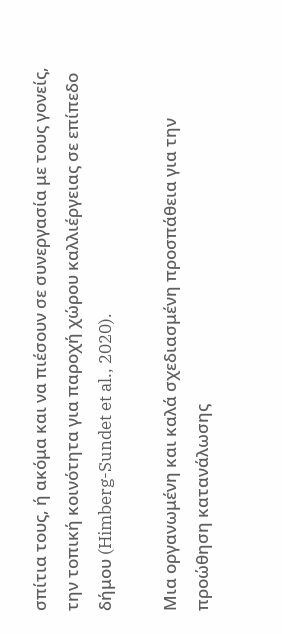σπίτια τους, ή ακόμα και να πιέσουν σε συνεργασία με τους γονείς, την τοπική κοινότητα για παροχή χώρου καλλιέργειας σε επίπεδο δήμου (Himberg-Sundet et al., 2020).

Μια οργανωμένη και καλά σχεδιασμένη προσπάθεια για την προώθηση κατανάλωσης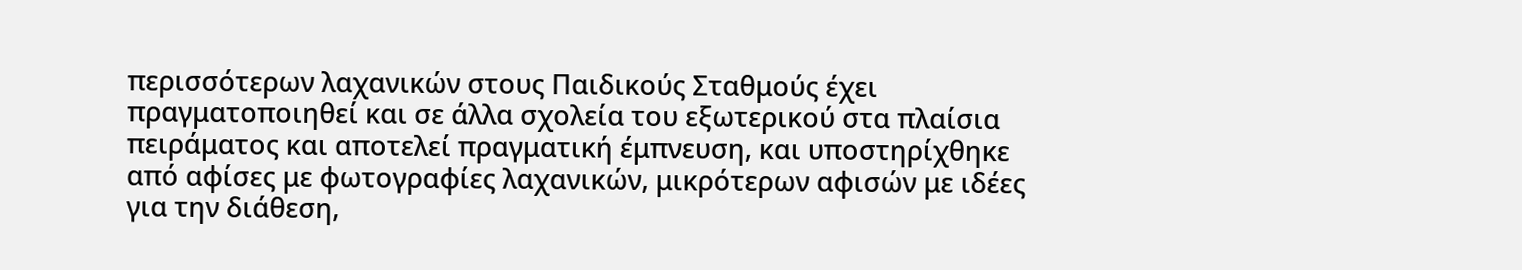περισσότερων λαχανικών στους Παιδικούς Σταθμούς έχει πραγματοποιηθεί και σε άλλα σχολεία του εξωτερικού στα πλαίσια πειράματος και αποτελεί πραγματική έμπνευση, και υποστηρίχθηκε από αφίσες με φωτογραφίες λαχανικών, μικρότερων αφισών με ιδέες για την διάθεση,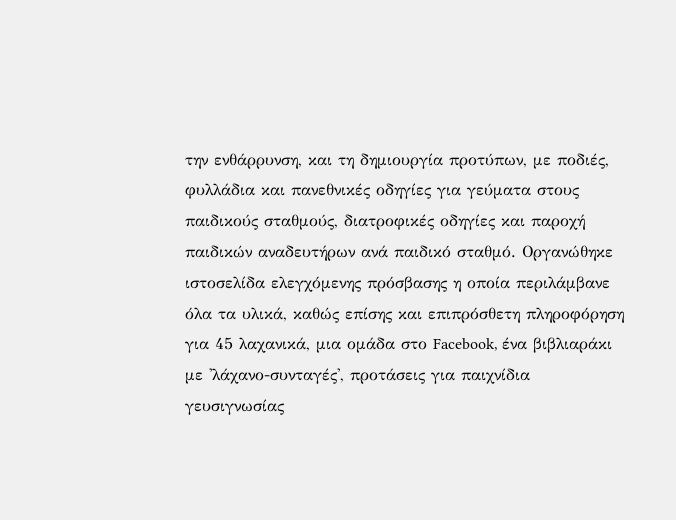την ενθάρρυνση, και τη δημιουργία προτύπων, με ποδιές, φυλλάδια και πανεθνικές οδηγίες για γεύματα στους παιδικούς σταθμούς, διατροφικές οδηγίες και παροχή παιδικών αναδευτήρων ανά παιδικό σταθμό. Οργανώθηκε ιστοσελίδα ελεγχόμενης πρόσβασης η οποία περιλάμβανε όλα τα υλικά, καθώς επίσης και επιπρόσθετη πληροφόρηση για 45 λαχανικά, μια ομάδα στο Facebook, ένα βιβλιαράκι με 'λάχανο-συνταγές', προτάσεις για παιχνίδια γευσιγνωσίας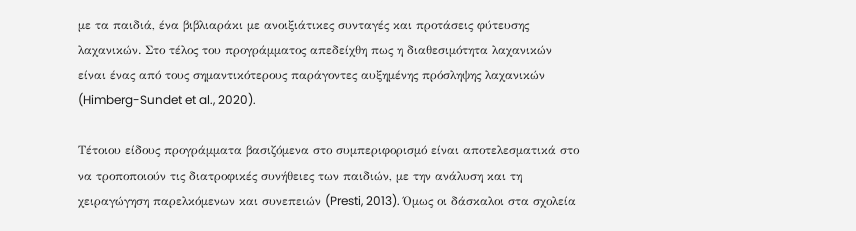με τα παιδιά, ένα βιβλιαράκι με ανοιξιάτικες συνταγές και προτάσεις φύτευσης λαχανικών. Στο τέλος του προγράμματος απεδείχθη πως η διαθεσιμότητα λαχανικών είναι ένας από τους σημαντικότερους παράγοντες αυξημένης πρόσληψης λαχανικών (Himberg-Sundet et al., 2020).

Τέτοιου είδους προγράμματα βασιζόμενα στο συμπεριφορισμό είναι αποτελεσματικά στο να τροποποιούν τις διατροφικές συνήθειες των παιδιών, με την ανάλυση και τη χειραγώγηση παρελκόμενων και συνεπειών (Presti, 2013). Όμως οι δάσκαλοι στα σχολεία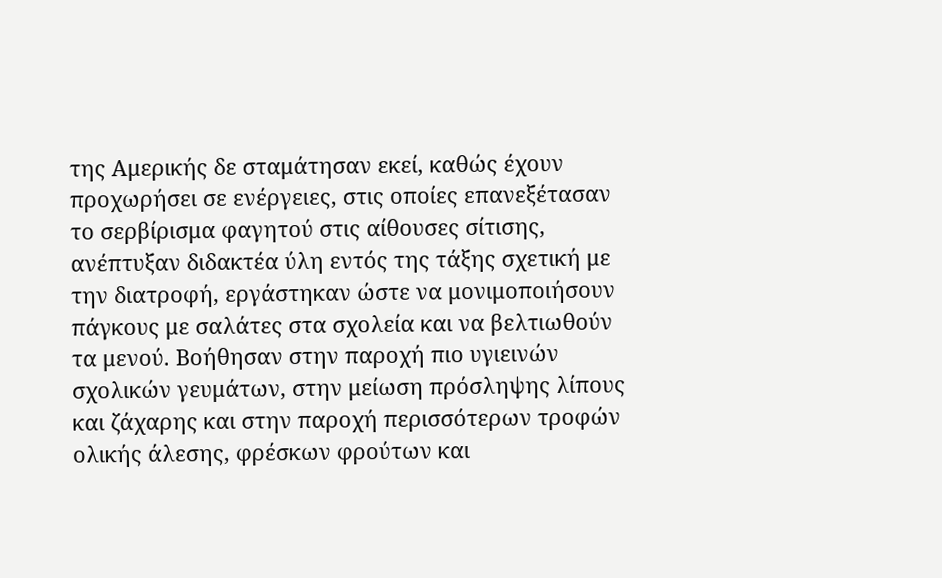της Αμερικής δε σταμάτησαν εκεί, καθώς έχουν προχωρήσει σε ενέργειες, στις οποίες επανεξέτασαν το σερβίρισμα φαγητού στις αίθουσες σίτισης, ανέπτυξαν διδακτέα ύλη εντός της τάξης σχετική με την διατροφή, εργάστηκαν ώστε να μονιμοποιήσουν πάγκους με σαλάτες στα σχολεία και να βελτιωθούν τα μενού. Βοήθησαν στην παροχή πιο υγιεινών σχολικών γευμάτων, στην μείωση πρόσληψης λίπους και ζάχαρης και στην παροχή περισσότερων τροφών ολικής άλεσης, φρέσκων φρούτων και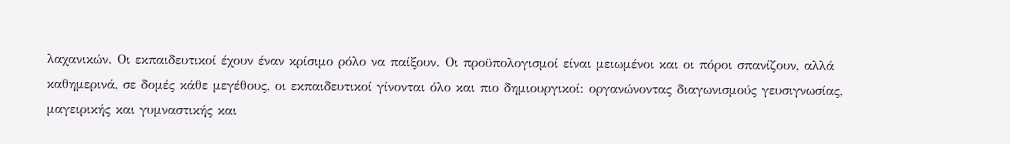λαχανικών. Οι εκπαιδευτικοί έχουν έναν κρίσιμο ρόλο να παίξουν. Οι προϋπολογισμοί είναι μειωμένοι και οι πόροι σπανίζουν, αλλά καθημερινά, σε δομές κάθε μεγέθους, οι εκπαιδευτικοί γίνονται όλο και πιο δημιουργικοί: οργανώνοντας διαγωνισμούς γευσιγνωσίας, μαγειρικής και γυμναστικής και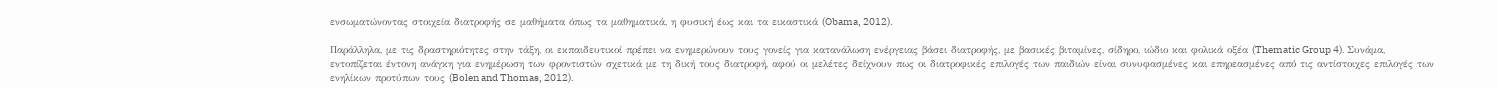ενσωματώνοντας στοιχεία διατροφής σε μαθήματα όπως τα μαθηματικά, η φυσική έως και τα εικαστικά (Obama, 2012).

Παράλληλα, με τις δραστηριότητες στην τάξη, οι εκπαιδευτικοί πρέπει να ενημερώνουν τους γονείς για κατανάλωση ενέργειας βάσει διατροφής, με βασικές βιταμίνες, σίδηρο, ιώδιο και φολικά οξέα (Thematic Group 4). Συνάμα, εντοπίζεται έντονη ανάγκη για ενημέρωση των φροντιστών σχετικά με τη δική τους διατροφή, αφού οι μελέτες δείχνουν πως οι διατροφικές επιλογές των παιδιών είναι συνυφασμένες και επηρεασμένες από τις αντίστοιχες επιλογές των ενηλίκων προτύπων τους (Bolen and Thomas, 2012).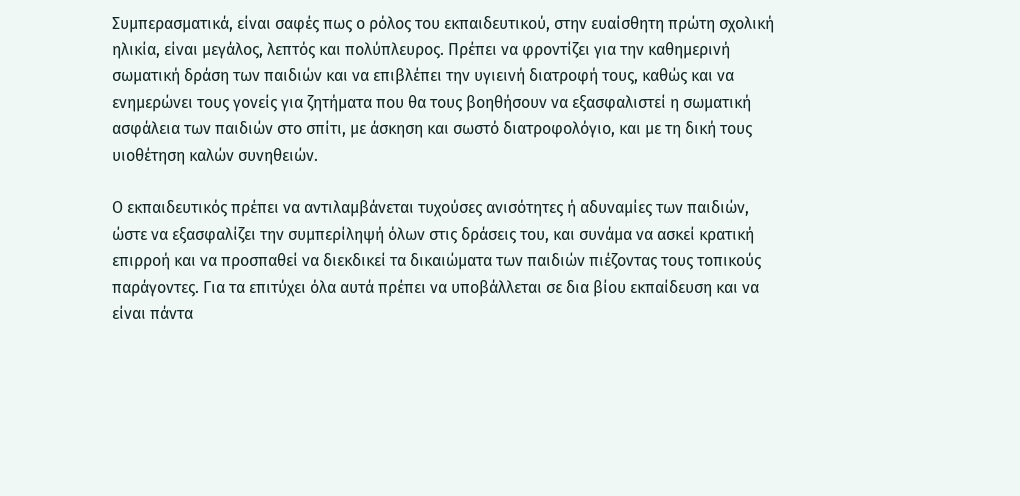Συμπερασματικά, είναι σαφές πως ο ρόλος του εκπαιδευτικού, στην ευαίσθητη πρώτη σχολική ηλικία, είναι μεγάλος, λεπτός και πολύπλευρος. Πρέπει να φροντίζει για την καθημερινή σωματική δράση των παιδιών και να επιβλέπει την υγιεινή διατροφή τους, καθώς και να ενημερώνει τους γονείς για ζητήματα που θα τους βοηθήσουν να εξασφαλιστεί η σωματική ασφάλεια των παιδιών στο σπίτι, με άσκηση και σωστό διατροφολόγιο, και με τη δική τους υιοθέτηση καλών συνηθειών.

Ο εκπαιδευτικός πρέπει να αντιλαμβάνεται τυχούσες ανισότητες ή αδυναμίες των παιδιών, ώστε να εξασφαλίζει την συμπερίληψή όλων στις δράσεις του, και συνάμα να ασκεί κρατική επιρροή και να προσπαθεί να διεκδικεί τα δικαιώματα των παιδιών πιέζοντας τους τοπικούς παράγοντες. Για τα επιτύχει όλα αυτά πρέπει να υποβάλλεται σε δια βίου εκπαίδευση και να είναι πάντα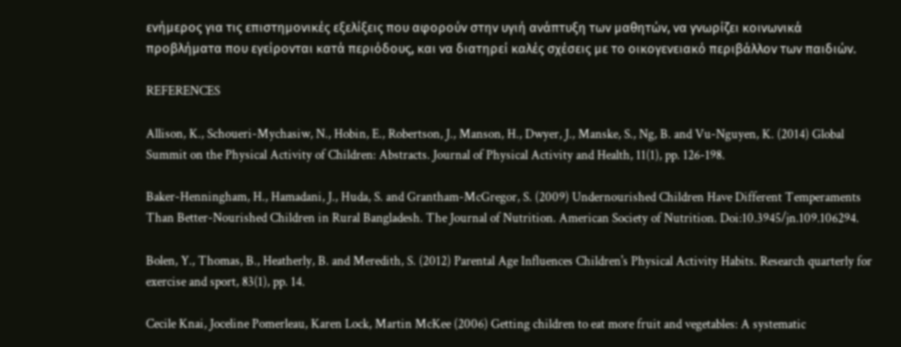ενήμερος για τις επιστημονικές εξελίξεις που αφορούν στην υγιή ανάπτυξη των μαθητών, να γνωρίζει κοινωνικά προβλήματα που εγείρονται κατά περιόδους, και να διατηρεί καλές σχέσεις με το οικογενειακό περιβάλλον των παιδιών.

REFERENCES

Allison, K., Schoueri-Mychasiw, N., Hobin, E., Robertson, J., Manson, H., Dwyer, J., Manske, S., Ng, B. and Vu-Nguyen, K. (2014) Global Summit on the Physical Activity of Children: Abstracts. Journal of Physical Activity and Health, 11(1), pp. 126-198.

Baker-Henningham, H., Hamadani, J., Huda, S. and Grantham-McGregor, S. (2009) Undernourished Children Have Different Temperaments Than Better-Nourished Children in Rural Bangladesh. The Journal of Nutrition. American Society of Nutrition. Doi:10.3945/jn.109.106294.

Bolen, Y., Thomas, B., Heatherly, B. and Meredith, S. (2012) Parental Age Influences Children's Physical Activity Habits. Research quarterly for exercise and sport, 83(1), pp. 14.

Cecile Knai, Joceline Pomerleau, Karen Lock, Martin McKee (2006) Getting children to eat more fruit and vegetables: A systematic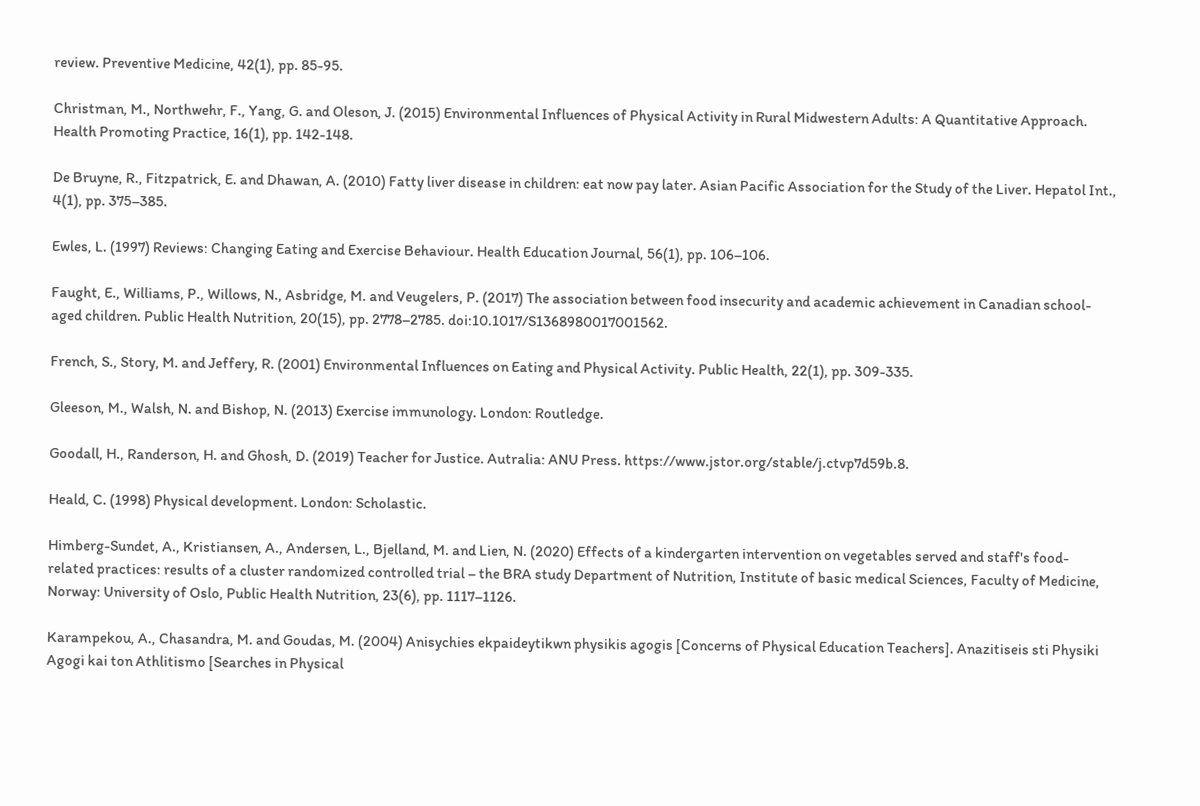review. Preventive Medicine, 42(1), pp. 85-95.

Christman, M., Northwehr, F., Yang, G. and Oleson, J. (2015) Environmental Influences of Physical Activity in Rural Midwestern Adults: A Quantitative Approach. Health Promoting Practice, 16(1), pp. 142-148.

De Bruyne, R., Fitzpatrick, E. and Dhawan, A. (2010) Fatty liver disease in children: eat now pay later. Asian Pacific Association for the Study of the Liver. Hepatol Int., 4(1), pp. 375–385.

Ewles, L. (1997) Reviews: Changing Eating and Exercise Behaviour. Health Education Journal, 56(1), pp. 106–106.

Faught, E., Williams, P., Willows, N., Asbridge, M. and Veugelers, P. (2017) The association between food insecurity and academic achievement in Canadian school-aged children. Public Health Nutrition, 20(15), pp. 2778–2785. doi:10.1017/S1368980017001562.

French, S., Story, M. and Jeffery, R. (2001) Environmental Influences on Eating and Physical Activity. Public Health, 22(1), pp. 309-335.

Gleeson, M., Walsh, N. and Bishop, N. (2013) Exercise immunology. London: Routledge.

Goodall, H., Randerson, H. and Ghosh, D. (2019) Teacher for Justice. Autralia: ANU Press. https://www.jstor.org/stable/j.ctvp7d59b.8.

Heald, C. (1998) Physical development. London: Scholastic.

Himberg-Sundet, A., Kristiansen, A., Andersen, L., Bjelland, M. and Lien, N. (2020) Effects of a kindergarten intervention on vegetables served and staff's food-related practices: results of a cluster randomized controlled trial – the BRA study Department of Nutrition, Institute of basic medical Sciences, Faculty of Medicine, Norway: University of Oslo, Public Health Nutrition, 23(6), pp. 1117–1126.

Karampekou, A., Chasandra, M. and Goudas, M. (2004) Anisychies ekpaideytikwn physikis agogis [Concerns of Physical Education Teachers]. Anazitiseis sti Physiki Agogi kai ton Athlitismo [Searches in Physical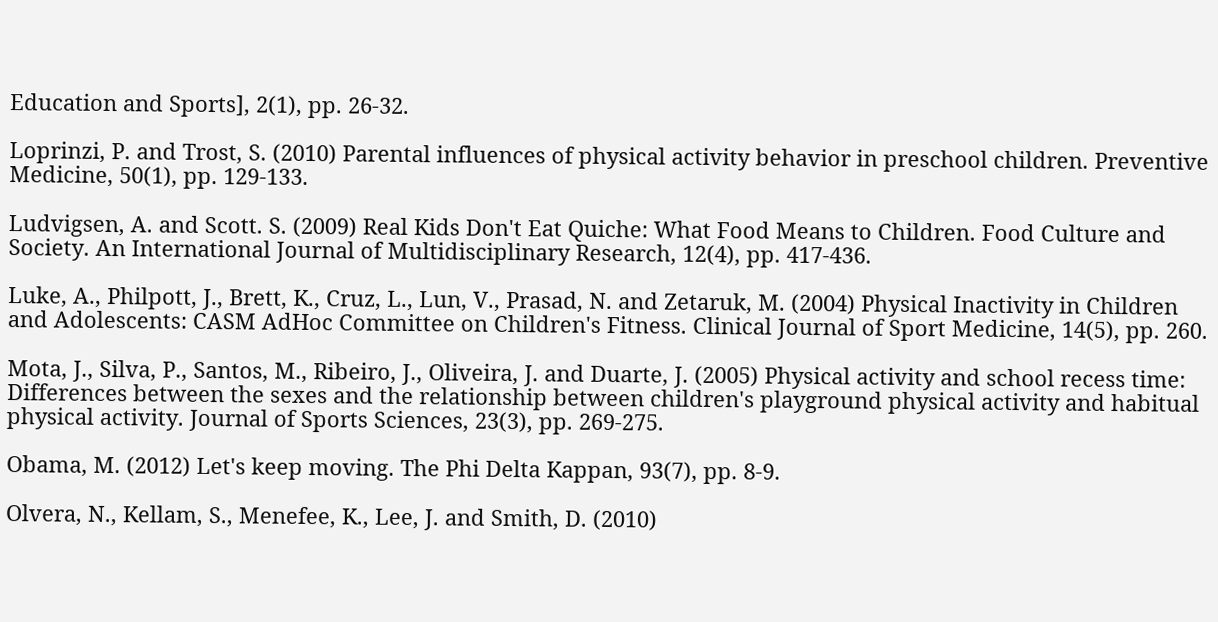Education and Sports], 2(1), pp. 26-32.

Loprinzi, P. and Trost, S. (2010) Parental influences of physical activity behavior in preschool children. Preventive Medicine, 50(1), pp. 129-133.

Ludvigsen, A. and Scott. S. (2009) Real Kids Don't Eat Quiche: What Food Means to Children. Food Culture and Society. An International Journal of Multidisciplinary Research, 12(4), pp. 417-436.

Luke, A., Philpott, J., Brett, K., Cruz, L., Lun, V., Prasad, N. and Zetaruk, M. (2004) Physical Inactivity in Children and Adolescents: CASM AdHoc Committee on Children's Fitness. Clinical Journal of Sport Medicine, 14(5), pp. 260.

Mota, J., Silva, P., Santos, M., Ribeiro, J., Oliveira, J. and Duarte, J. (2005) Physical activity and school recess time: Differences between the sexes and the relationship between children's playground physical activity and habitual physical activity. Journal of Sports Sciences, 23(3), pp. 269-275.

Obama, M. (2012) Let's keep moving. The Phi Delta Kappan, 93(7), pp. 8-9.

Olvera, N., Kellam, S., Menefee, K., Lee, J. and Smith, D. (2010)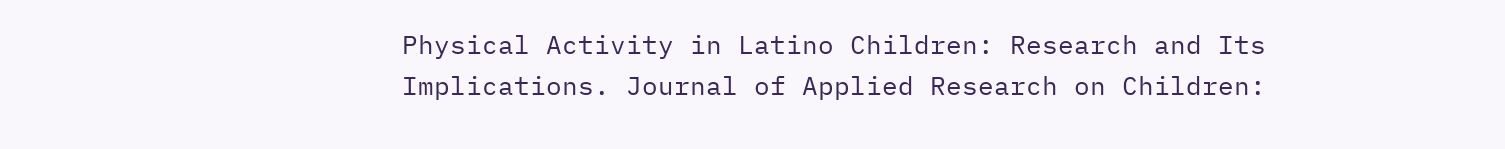Physical Activity in Latino Children: Research and Its Implications. Journal of Applied Research on Children: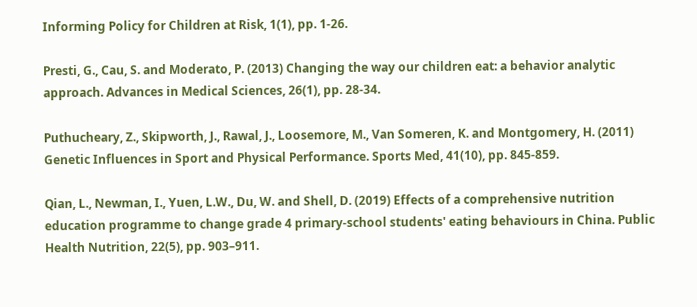Informing Policy for Children at Risk, 1(1), pp. 1-26.

Presti, G., Cau, S. and Moderato, P. (2013) Changing the way our children eat: a behavior analytic approach. Advances in Medical Sciences, 26(1), pp. 28-34.

Puthucheary, Z., Skipworth, J., Rawal, J., Loosemore, M., Van Someren, K. and Montgomery, H. (2011) Genetic Influences in Sport and Physical Performance. Sports Med, 41(10), pp. 845-859.

Qian, L., Newman, I., Yuen, L.W., Du, W. and Shell, D. (2019) Effects of a comprehensive nutrition education programme to change grade 4 primary-school students' eating behaviours in China. Public Health Nutrition, 22(5), pp. 903–911.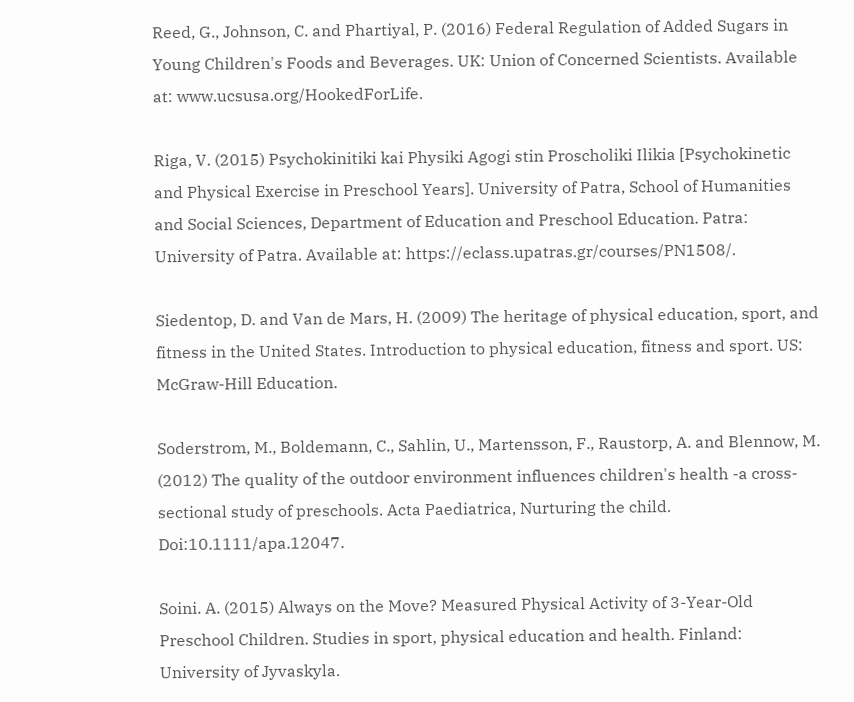Reed, G., Johnson, C. and Phartiyal, P. (2016) Federal Regulation of Added Sugars in Young Children's Foods and Beverages. UK: Union of Concerned Scientists. Available at: www.ucsusa.org/HookedForLife.

Riga, V. (2015) Psychokinitiki kai Physiki Agogi stin Proscholiki Ilikia [Psychokinetic and Physical Exercise in Preschool Years]. University of Patra, School of Humanities and Social Sciences, Department of Education and Preschool Education. Patra: University of Patra. Available at: https://eclass.upatras.gr/courses/PN1508/.

Siedentop, D. and Van de Mars, H. (2009) The heritage of physical education, sport, and fitness in the United States. Introduction to physical education, fitness and sport. US: McGraw-Hill Education.

Soderstrom, M., Boldemann, C., Sahlin, U., Martensson, F., Raustorp, A. and Blennow, M. (2012) The quality of the outdoor environment influences children's health -a cross-sectional study of preschools. Acta Paediatrica, Nurturing the child. Doi:10.1111/apa.12047.

Soini. A. (2015) Always on the Move? Measured Physical Activity of 3-Year-Old Preschool Children. Studies in sport, physical education and health. Finland: University of Jyvaskyla.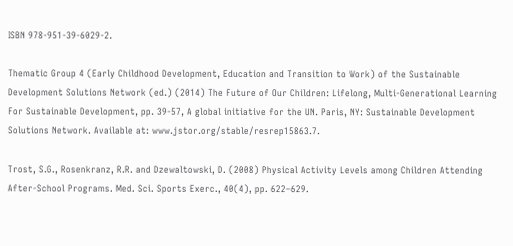ISBN 978-951-39-6029-2.

Thematic Group 4 (Early Childhood Development, Education and Transition to Work) of the Sustainable Development Solutions Network (ed.) (2014) The Future of Our Children: Lifelong, Multi-Generational Learning For Sustainable Development, pp. 39-57, A global initiative for the UN. Paris, NY: Sustainable Development Solutions Network. Available at: www.jstor.org/stable/resrep15863.7.

Trost, S.G., Rosenkranz, R.R. and Dzewaltowski, D. (2008) Physical Activity Levels among Children Attending After-School Programs. Med. Sci. Sports Exerc., 40(4), pp. 622–629.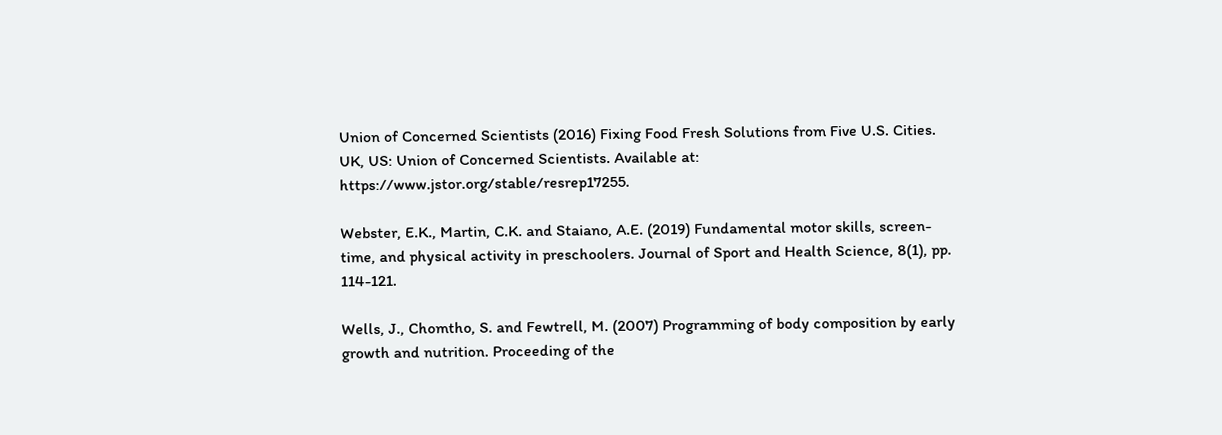Union of Concerned Scientists (2016) Fixing Food Fresh Solutions from Five U.S. Cities. UK, US: Union of Concerned Scientists. Available at: https://www.jstor.org/stable/resrep17255.

Webster, E.K., Martin, C.K. and Staiano, A.E. (2019) Fundamental motor skills, screen-time, and physical activity in preschoolers. Journal of Sport and Health Science, 8(1), pp. 114-121.

Wells, J., Chomtho, S. and Fewtrell, M. (2007) Programming of body composition by early growth and nutrition. Proceeding of the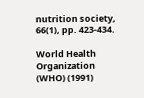nutrition society, 66(1), pp. 423-434.

World Health Organization (WHO) (1991)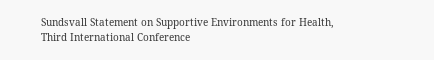Sundsvall Statement on Supportive Environments for Health, Third International Conference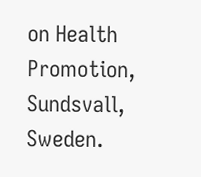on Health Promotion, Sundsvall, Sweden.